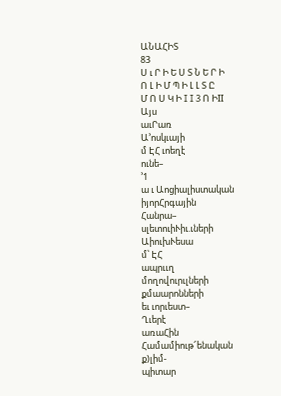ԱՆԱՀԻՏ
83
Ս ւ Ր Ի Ե Ս Տ Ն Ե Ր Ի
Ո Լ Ի Մ Պ Ի Լ Լ Տ Ը
Մ Ո Ս Կ Ի I I 3 Ո ԻII
Այս
աւՐառ
Ա՚ոսկւայի
մ ԷՀ ւոեղէ
ունե–
՚1
ա ւ Աոցիալիստական
իյորՀրգային
Հանրա–
սլետուիՒիւ.ւների
ԱիուխՒեսա
մ՝ ԷՀ
ապրււղ
մողովուրւլների
քմաարոնների
եւ ւորւեստ–
Ղւերէ
առաՀին
Համամիութ՜ենական
ք)լիմ-
պիտար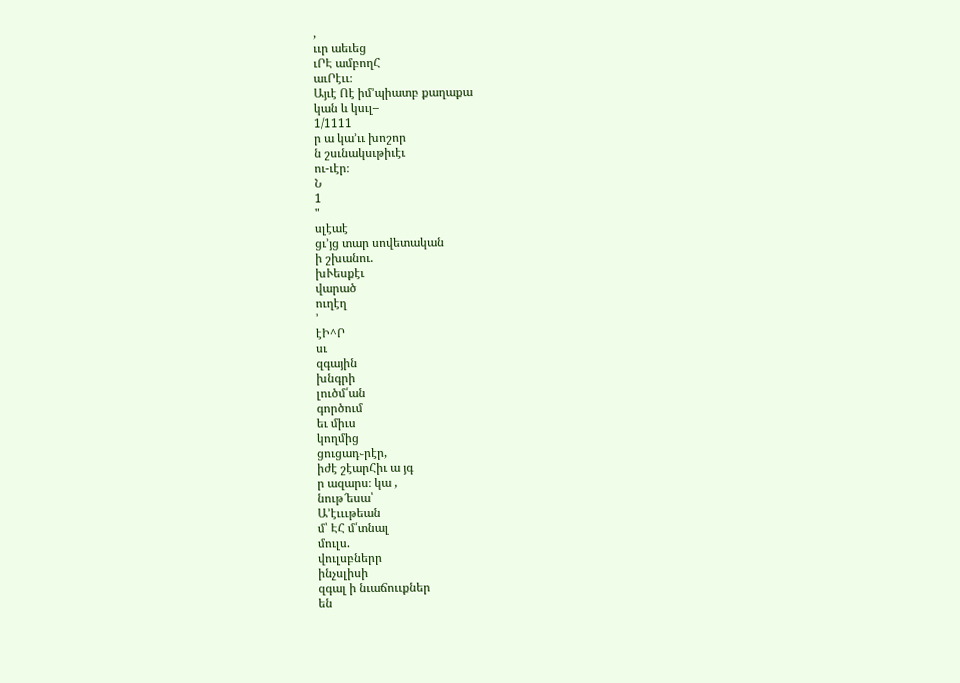,
ււր աեւեց
ւՐԷ ամբողՀ
աւՐէււ։
Այւէ Ոէ իմ՚պիատբ քաղաքա
կան և կսւլ–
1/1111
ր ա կա՚ււ խոշոր
ն շսւնակսւթիւէւ
ու-ւէր։
Ն
1
"
սլէաէ
ցւ՚յց տար սովետական
ի շխանու.
խՒեսքէւ
վարած
ուղէղ
՚
էԻ^Ր
սւ
զգային
խնգրի
լուծմ՛ան
գործում
եւ միւս
կողմից
ցուցադ֊րէր,
իժէ շէարՀիւ ա յգ
ր ազարս։ կա ,
նութ՜եսա՝
Ա՚էւււթեան
մ՝ ԷՀ մ՛տնալ
մուլս.
վուլսբներր
ինչսլիսի
զգալ ի նւաճոււքներ
են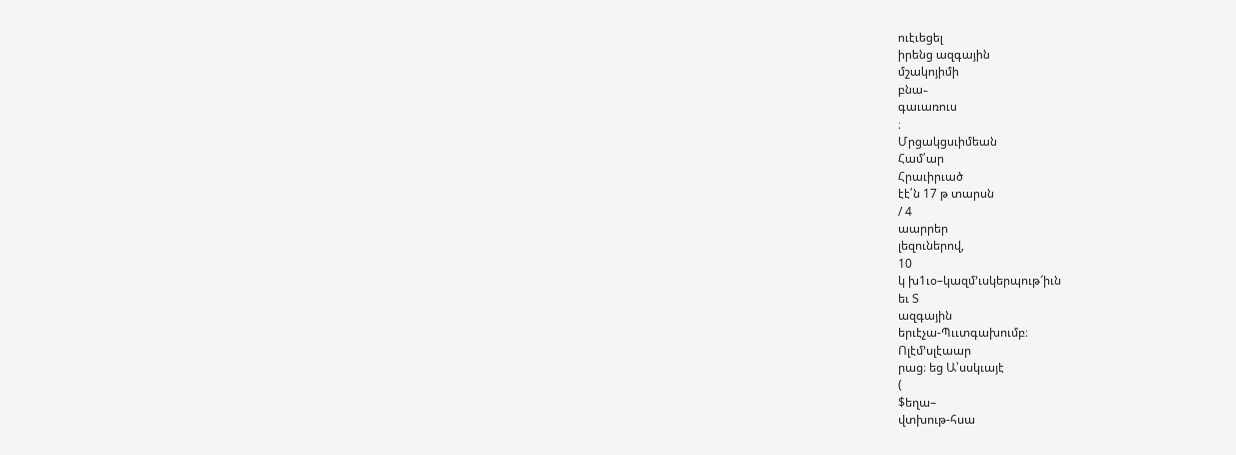ուէւեցել
իրենց ազգային
մշակոյիմի
բնա֊
գաւառուս
։
Մրցակցսւիմեան
Համ՛ար
Հրաւիրւած
էէ՛ն 17 թ տարսն
/ 4
աարրեր
լեզուներով,
10
կ խ1ւօ–կազմ՚ւսկերպութ՜իւն
եւ Տ
ազգային
երւէչա-Պււտգախումբ։
Ոլէմ՚սլէաար
րաց։ եց Ա՝սսկւայէ
(
$եղա–
վտխութ-հսա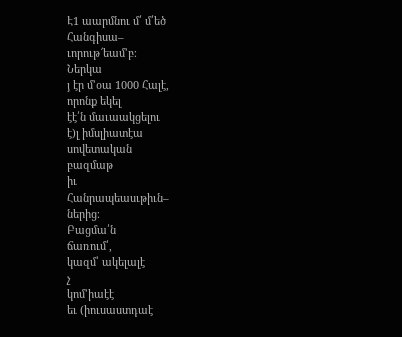Է1 աարմնու մ՛ մ՛եծ
Հանգիսա–
ւորութ՜եամ՚բ։
Ներկա
յ էր մ՚օա 1000 Հալէ,
որոնք եկել
էէ՛ն մաւաակցելու
է)լ իմսլիատէա
սովետական
բազմաթ
իւ
Հանրապեասւթիւն–
ներից։
Բացմա՛ն
ճառում՛,
կազմ՝ ակելալէ
չ
կոմ՚իաէէ
եւ (իուսաստդաէ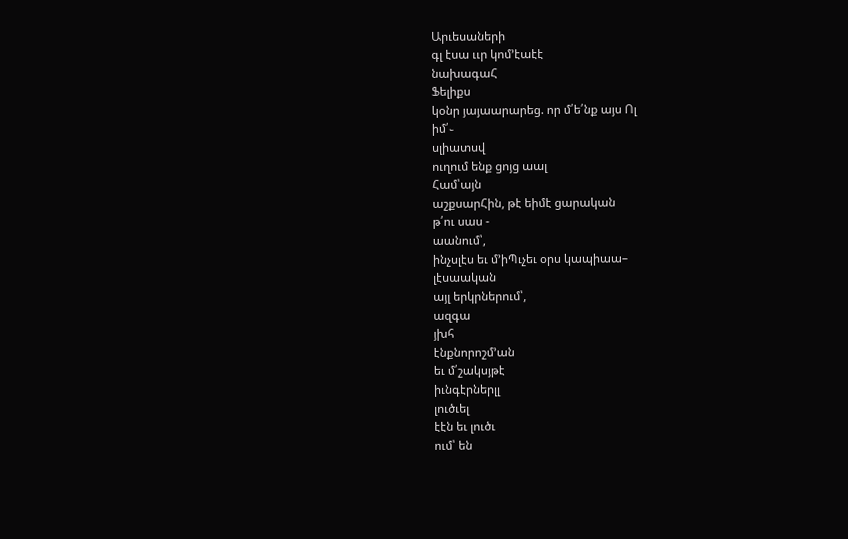Արւեսաների
գլ էսա ււր կոմ՚էաէէ
նախագաՀ
Ֆելիքս
կօնր յայաարարեց. որ մ՛ե՛նք այս Ոլ
իմ՛֊
սլիատսվ
ուղում ենք ցոյց աալ
Համ՝այն
աշքսարՀին, թէ եիմէ ցարական
թ՛ու սաս -
աանում՝,
ինչսլէս եւ մ՚իՊւչեւ օրս կապիաա–
լէսաական
այլ երկրներում՝,
ազգա
յխհ
էնքնորոշմ՚ան
եւ մ՛շակսյթէ
իւնգէրներլլ
լուծւել
էէն եւ լուծւ
ում՝ են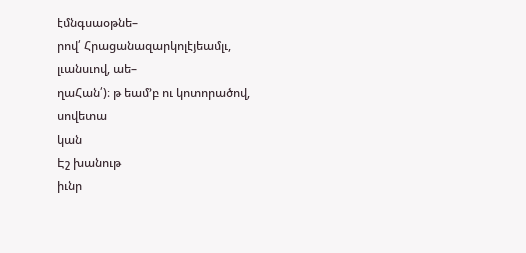էմնգսաօթնե–
րով՛ Հրացանազարկոլէյեամլւ,
լւանսւով, աե–
ղաՀան՛)։ թ եամ՚բ ու կոտորածով,
սովետա
կան
Էշ խանութ
իւնր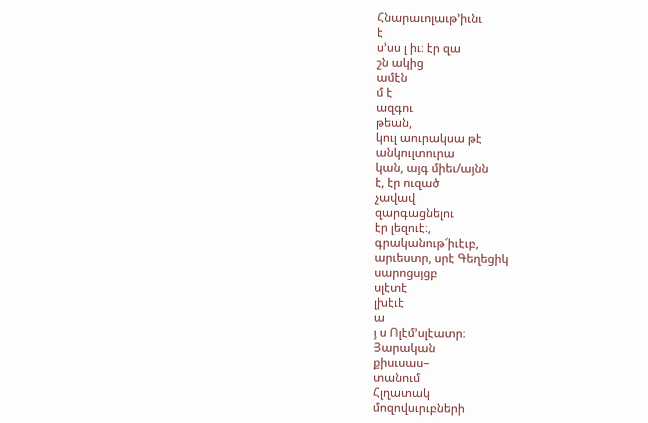Հնարաւոլաւթ՚իւնւ
է
ս՚սս լ իւ։ էր զա
շն ակից
ամէն
մ է
ազգու
թեան,
կուլ աուրակսա թէ
անկուլտուրա
կան, այգ միեւ/այնն
է, էր ուզած
չավավ
զարգացնելու
էր լեզուէ։,
գրականութ՜իւէւբ,
արւեստր, սրէ Գեղեցիկ
սարոցսյցբ
սլէտէ
լխէւէ
ա
յ ս Ոլէմ՚սլէատր։
Յարական
քիսւսաս–
տանում
Հլղատակ
մոզովսւրւբների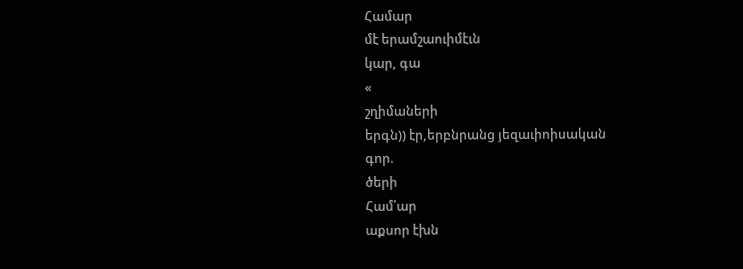Համար
մէ երամշաուիմէւն
կար, գա
«
շղիմաների
երգն)) էր,երբնրանց յեզաւիոիսական
գոր.
ծերի
Համ՛ար
աքսոր էխն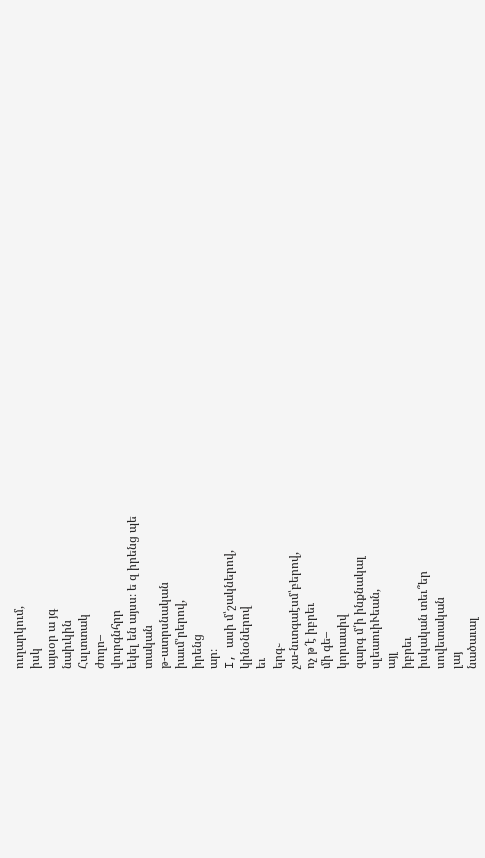ուղարկում,
իսկ
այսօր ա յգ
նաիւկին
Հսլտտակ
ժողո–
վուրգնհրր
եկել են այսս։ ե զ իրենց պե
տական
թ-ատրսնական
իաւմ՚րերով,
իրենց
ար։
I, ասի մ՝շակներով,
կինօներով
եւ
երգ֊
չա-նւտգաէսմ՝բերով,
ոչ թ՜է իբրեւ
մի գե–
կորաաիվ
զարգ մ՛ի ինքնակալ
սլեաուիՒեան,
այլ
իբրեւ
իսկական տեւ՞եր
սովետական
լայ
նածաւալ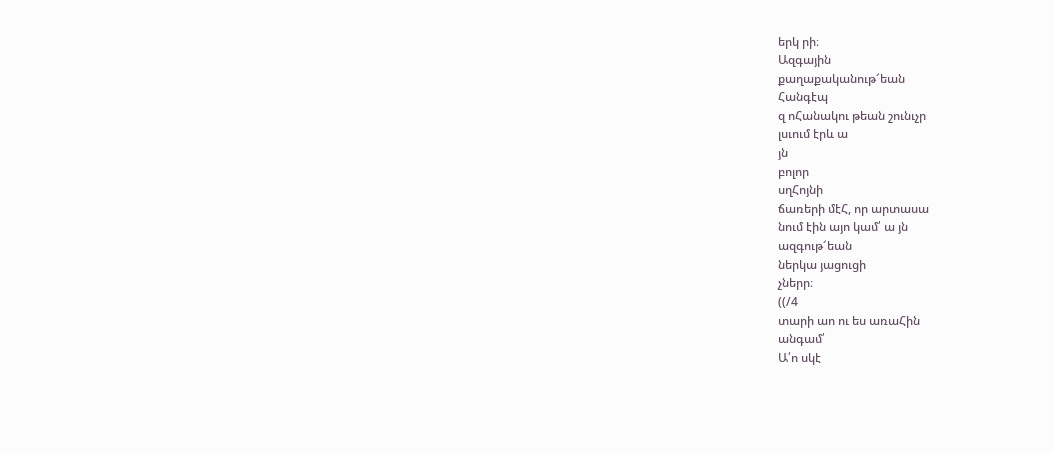երկ րի։
Ազգային
քաղաքականութ՜եան
Հանգէպ
զ ոՀանակու թեան շունւչր
լսւում էրև ա
յն
բոլոր
սղՀոյնի
ճառերի մէՀ, որ արտասա
նում էին այո կամ՛ ա յն
ազգութ՜եան
ներկա յացուցի
չներր։
((/4
տարի աո ու ես առաՀին
անգամ՛
Ա՛ո սկէ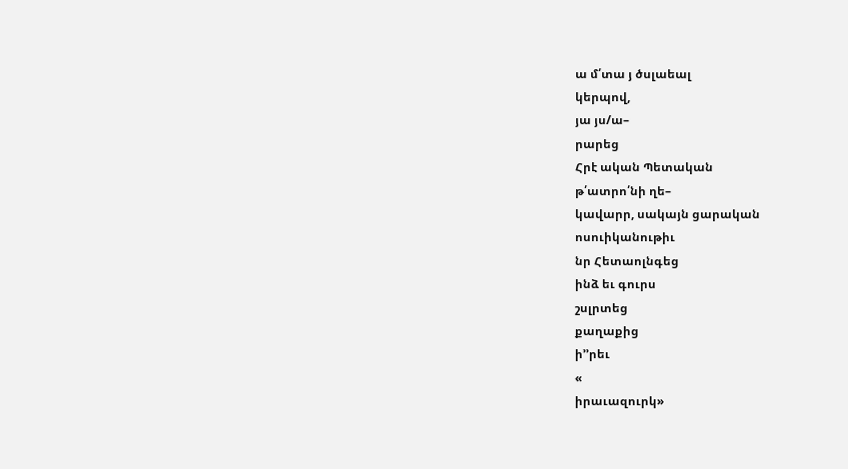ա մ՛տա յ ծսլաեալ
կերպով,
յա յս/ա–
րարեց
Հրէ ական Պետական
թ՛ատրո՛նի ղե–
կավարր, սակայն ցարական
ոսուիկանութիւ
նր Հետաոլնգեց
ինձ եւ գուրս
շսլրտեց
քաղաքից
ի՚՚րեւ
«
իրաւազուրկ»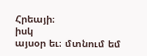Հրեայի։
իսկ
այսօր եւ։ մտնում եմ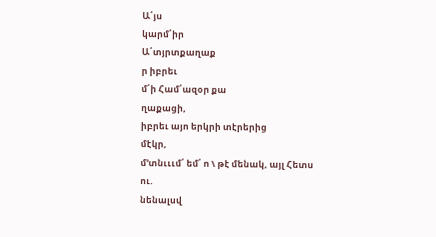Ա՛յս
կարմ՛իր
Ա՛տյրտքաղաք
ր իբրեւ
մ՛ի Համ՛ազօր քա
ղաքացի,
իբրեւ այո երկրի տէրերից
մէկր,
մ՚տնւււմ՛ եմ՛ ո \ թէ մենակ, այլ Հետս
ու.
նենալսվ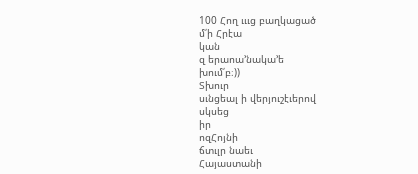100 Հող ւււց բաղկացած
մ՛ի Հրէա
կան
զ երաոա՚նակա՚ե
խում՛բ։))
Տխուր
սւնցեալ ի վերյուշէւերով
սկսեց
իր
ոզՀոյնի
ճտւլր նաեւ
Հայաստանի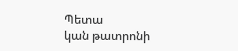Պետա
կան թատրոնի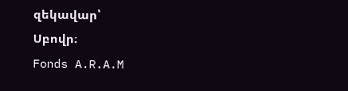զեկավար՝
Սբովր։
Fonds A.R.A.M